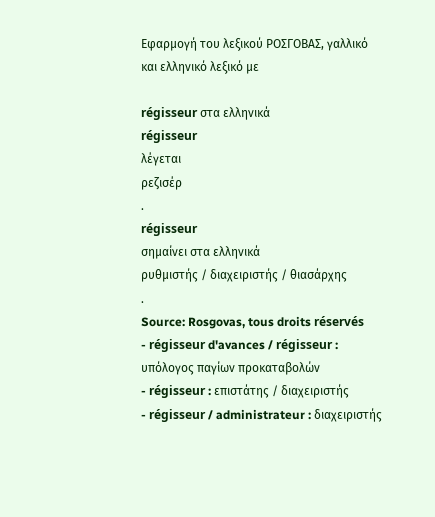Εφαρμογή του λεξικού ΡΟΣΓΟΒΑΣ, γαλλικό και ελληνικό λεξικό με

régisseur στα ελληνικά
régisseur
λέγεται
ρεζισέρ
.
régisseur
σημαίνει στα ελληνικά
ρυθμιστής / διαχειριστής / θιασάρχης
.
Source: Rosgovas, tous droits réservés
- régisseur d'avances / régisseur : υπόλογος παγίων προκαταβολών
- régisseur : επιστάτης / διαχειριστής
- régisseur / administrateur : διαχειριστής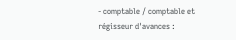- comptable / comptable et régisseur d'avances :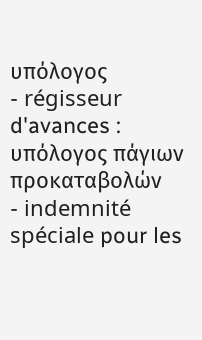υπόλογος
- régisseur d'avances : υπόλογος πάγιων προκαταβολών
- indemnité spéciale pour les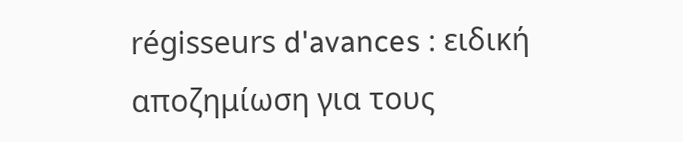régisseurs d'avances : ειδική αποζημίωση για τους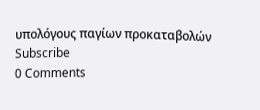υπολόγους παγίων προκαταβολών
Subscribe
0 Comments